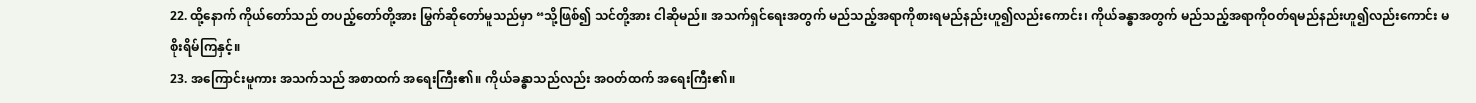22. ထို့နောက် ကိုယ်တော်သည် တပည့်တော်တို့အား မြွက်ဆိုတော်မူသည်မှာ “သို့ဖြစ်၍ သင်တို့အား ငါဆိုမည်။ အသက်ရှင်ရေးအတွက် မည်သည့်အရာကိုစားရမည်နည်းဟူ၍လည်းကောင်း၊ ကိုယ်ခန္ဓာအတွက် မည်သည့်အရာကိုဝတ်ရမည်နည်းဟူ၍လည်းကောင်း မစိုးရိမ်ကြနှင့်။
23. အကြောင်းမူကား အသက်သည် အစာထက် အရေးကြီး၏။ ကိုယ်ခန္ဓာသည်လည်း အဝတ်ထက် အရေးကြီး၏။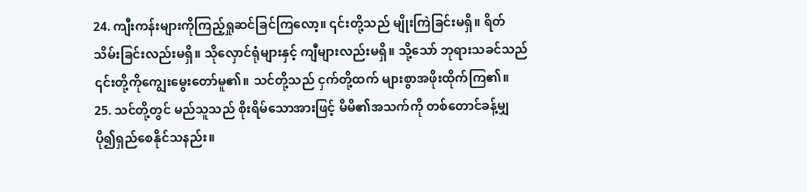24. ကျီးကန်းများကိုကြည့်ရှုဆင်ခြင်ကြလော့။ ၎င်းတို့သည် မျိုးကြဲခြင်းမရှိ။ ရိတ်သိမ်းခြင်းလည်းမရှိ။ သိုလှောင်ရုံများနှင့် ကျီများလည်းမရှိ။ သို့သော် ဘုရားသခင်သည် ၎င်းတို့ကိုကျွေးမွေးတော်မူ၏။ သင်တို့သည် ငှက်တို့ထက် များစွာအဖိုးထိုက်ကြ၏။
25. သင်တို့တွင် မည်သူသည် စိုးရိမ်သောအားဖြင့် မိမိ၏အသက်ကို တစ်တောင်ခန့်မျှ ပို၍ရှည်စေနိုင်သနည်း။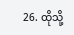26. ထိုသို့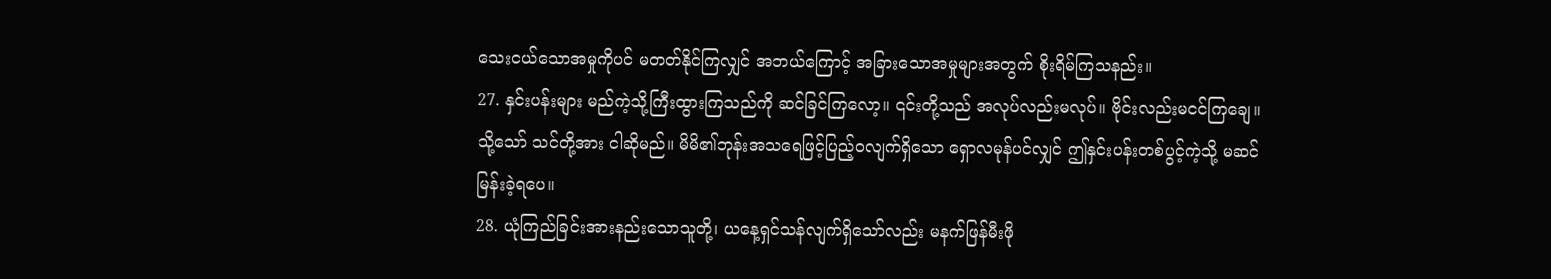သေးငယ်သောအမှုကိုပင် မတတ်နိုင်ကြလျှင် အဘယ်ကြောင့် အခြားသောအမှုများအတွက် စိုးရိမ်ကြသနည်း။
27. နှင်းပန်းများ မည်ကဲ့သို့ကြီးထွားကြသည်ကို ဆင်ခြင်ကြလော့။ ၎င်းတို့သည် အလုပ်လည်းမလုပ်။ ဗိုင်းလည်းမငင်ကြချေ။ သို့သော် သင်တို့အား ငါဆိုမည်။ မိမိ၏ဘုန်းအသရေဖြင့်ပြည့်ဝလျက်ရှိသော ရှောလမုန်ပင်လျှင် ဤနှင်းပန်းတစ်ပွင့်ကဲ့သို့ မဆင်မြန်းခဲ့ရပေ။
28. ယုံကြည်ခြင်းအားနည်းသောသူတို့၊ ယနေ့ရှင်သန်လျက်ရှိသော်လည်း မနက်ဖြန်မီးဖို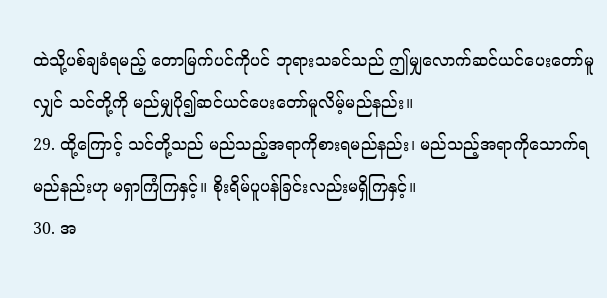ထဲသို့ပစ်ချခံရမည့် တောမြက်ပင်ကိုပင် ဘုရားသခင်သည် ဤမျှလောက်ဆင်ယင်ပေးတော်မူလျှင် သင်တို့ကို မည်မျှပို၍ဆင်ယင်ပေးတော်မူလိမ့်မည်နည်း။
29. ထို့ကြောင့် သင်တို့သည် မည်သည့်အရာကိုစားရမည်နည်း၊ မည်သည့်အရာကိုသောက်ရမည်နည်းဟု မရှာကြံကြနှင့်။ စိုးရိမ်ပူပန်ခြင်းလည်းမရှိကြနှင့်။
30. အ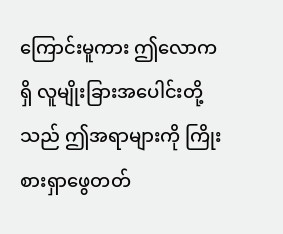ကြောင်းမူကား ဤလောကရှိ လူမျိုးခြားအပေါင်းတို့သည် ဤအရာများကို ကြိုးစားရှာဖွေတတ်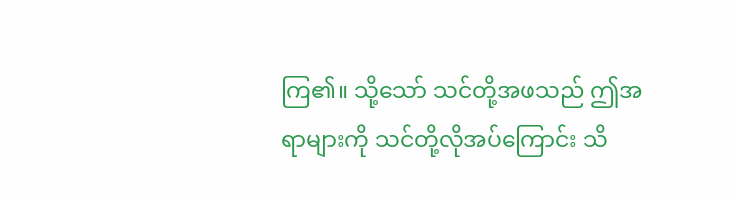ကြ၏။ သို့သော် သင်တို့အဖသည် ဤအရာများကို သင်တို့လိုအပ်ကြောင်း သိ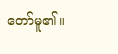တော်မူ၏။